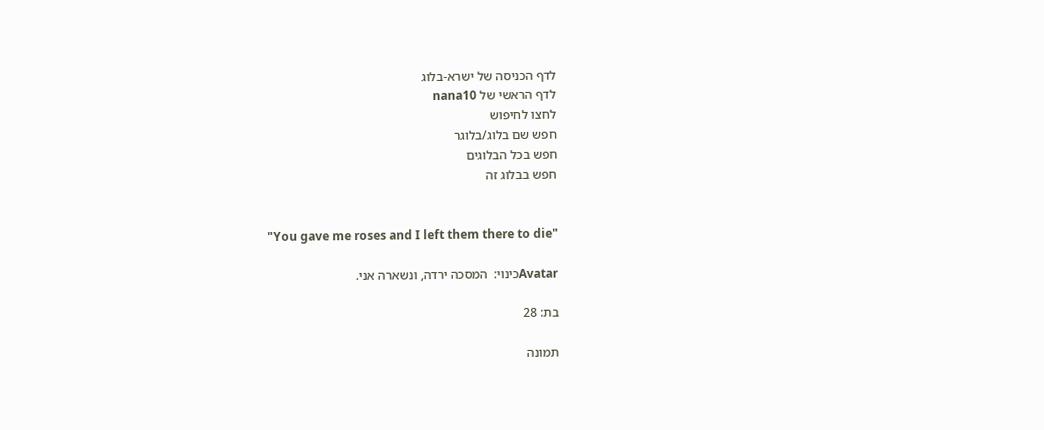לדף הכניסה של ישרא-בלוג
לדף הראשי של nana10
לחצו לחיפוש
חפש שם בלוג/בלוגר
חפש בכל הבלוגים
חפש בבלוג זה


"You gave me roses and I left them there to die"

Avatarכינוי:  המסכה ירדה, ונשארה אני.

בת: 28

תמונה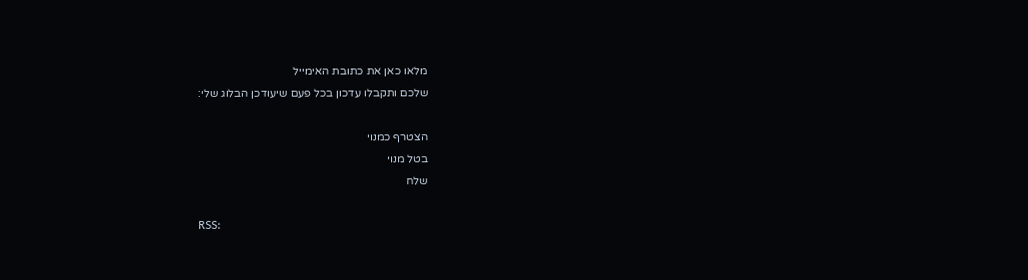מלאו כאן את כתובת האימייל
שלכם ותקבלו עדכון בכל פעם שיעודכן הבלוג שלי:

הצטרף כמנוי
בטל מנוי
שלח

RSS: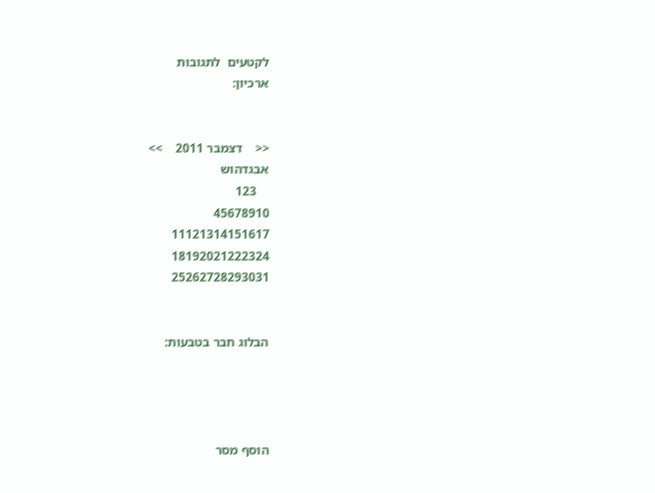לקטעים  לתגובות
ארכיון:


<<    דצמבר 2011    >>
אבגדהוש
    123
45678910
11121314151617
18192021222324
25262728293031


הבלוג חבר בטבעות:




הוסף מסר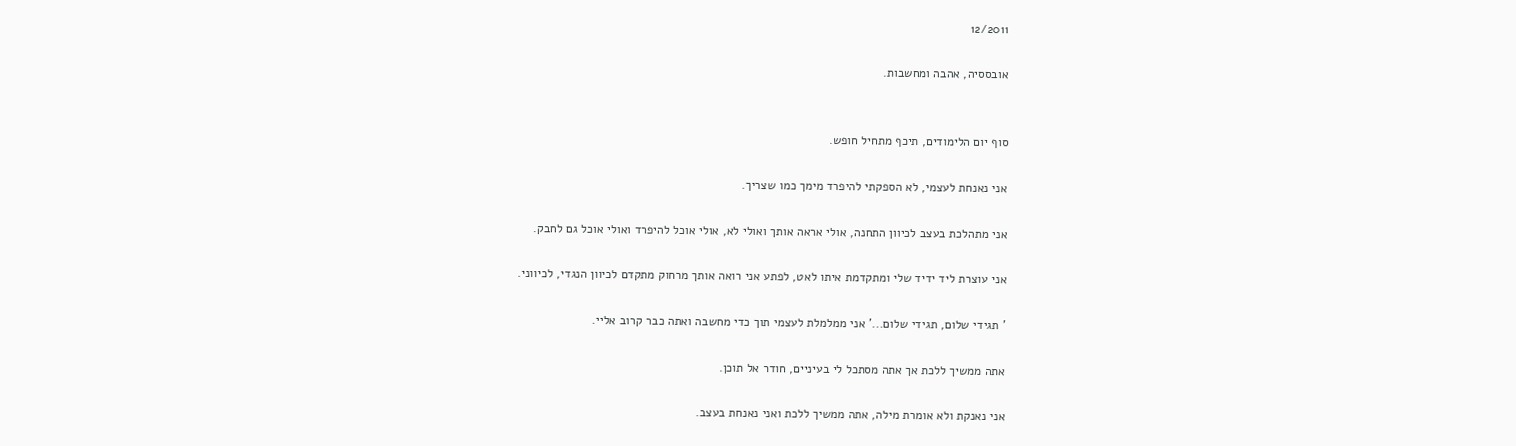12/2011

אובססיה, אהבה ומחשבות.


סוף יום הלימודים, תיכף מתחיל חופש.

אני נאנחת לעצמי, לא הספקתי להיפרד מימך כמו שצריך.

אני מתהלכת בעצב לכיוון התחנה, אולי אראה אותך ואולי לא, אולי אוכל להיפרד ואולי אוכל גם לחבק.

אני עוצרת ליד ידיד שלי ומתקדמת איתו לאט, לפתע אני רואה אותך מרחוק מתקדם לכיוון הנגדי, לכיווני.

' תגידי שלום, תגידי שלום...' אני ממלמלת לעצמי תוך כדי מחשבה ואתה כבר קרוב אליי.

אתה ממשיך ללכת אך אתה מסתכל לי בעיניים, חודר אל תוכן.

אני נאנקת ולא אומרת מילה, אתה ממשיך ללכת ואני נאנחת בעצב.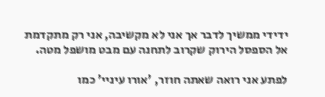ידידי ממשיך לדבר אך אני לא מקשיבה, אני רק מתקדמת אל הספסל הירוק שקרוב לתחנה עם מבט מושפל מטה.

לפתע אני רואה שאתה חוזר, 'אורו עיניי' כמו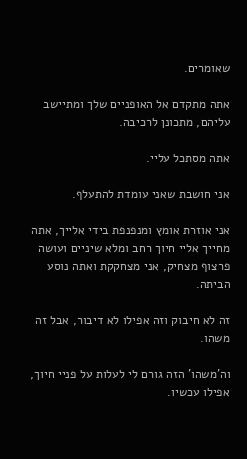שאומרים.

אתה מתקדם אל האופניים שלך ומתיישב עליהם, מתכונן לרכיבה.

אתה מסתכל עליי.

אני חושבת שאני עומדת להתעלף.

אני אוזרת אומץ ומנפנפת בידי אלייך, אתה מחייך אליי חיוך רחב ומלא שיניים ועושה פרצוף מצחיק, אני מצחקקת ואתה נוסע הביתה.

זה לא חיבוק וזה אפילו לא דיבור, אבל זה משהו.

וה'משהו' הזה גורם לי לעלות על פניי חיוך, אפילו עכשיו.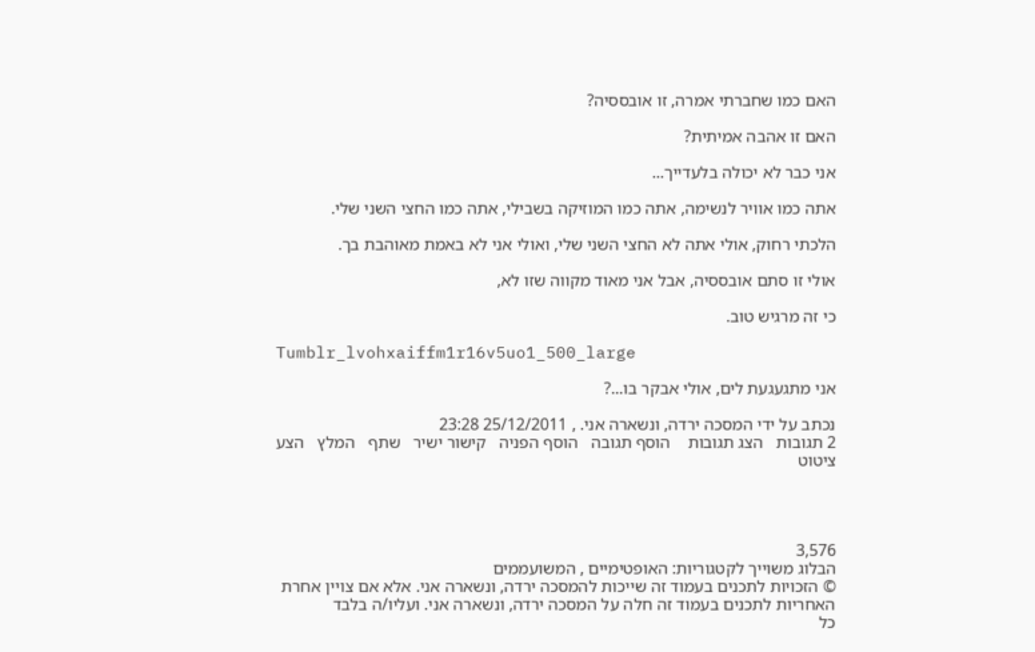האם כמו שחברתי אמרה, זו אובססיה?

האם זו אהבה אמיתית?

אני כבר לא יכולה בלעדייך...

אתה כמו אוויר לנשימה, אתה כמו המוזיקה בשבילי, אתה כמו החצי השני שלי.

הלכתי רחוק, אולי אתה לא החצי השני שלי, ואולי אני לא באמת מאוהבת בך.

אולי זו סתם אובססיה, אבל אני מאוד מקווה שזו לא,

כי זה מרגיש טוב.

Tumblr_lvohxaiffm1r16v5uo1_500_large

אני מתגעגעת לים, אולי אבקר בו...?

נכתב על ידי המסכה ירדה, ונשארה אני. , 25/12/2011 23:28
2 תגובות   הצג תגובות    הוסף תגובה   הוסף הפניה   קישור ישיר   שתף   המלץ   הצע ציטוט




3,576
הבלוג משוייך לקטגוריות: האופטימיים , המשועממים
© הזכויות לתכנים בעמוד זה שייכות להמסכה ירדה, ונשארה אני. אלא אם צויין אחרת
האחריות לתכנים בעמוד זה חלה על המסכה ירדה, ונשארה אני. ועליו/ה בלבד
כל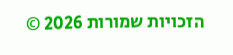הזכויות שמורות 2026 ©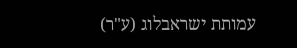עמותת ישראבלוג (ע"ר)